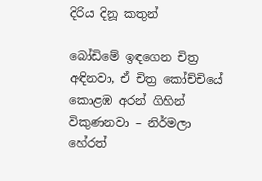දිරිය දිනූ කතුන්

බෝඩිමේ ඉඳගෙන චිත්‍ර අඳිනවා, ඒ චිත්‍ර කෝච්චියේ කොළඹ අරන් ගිහින් විකුණනවා – නිර්මලා හේරත්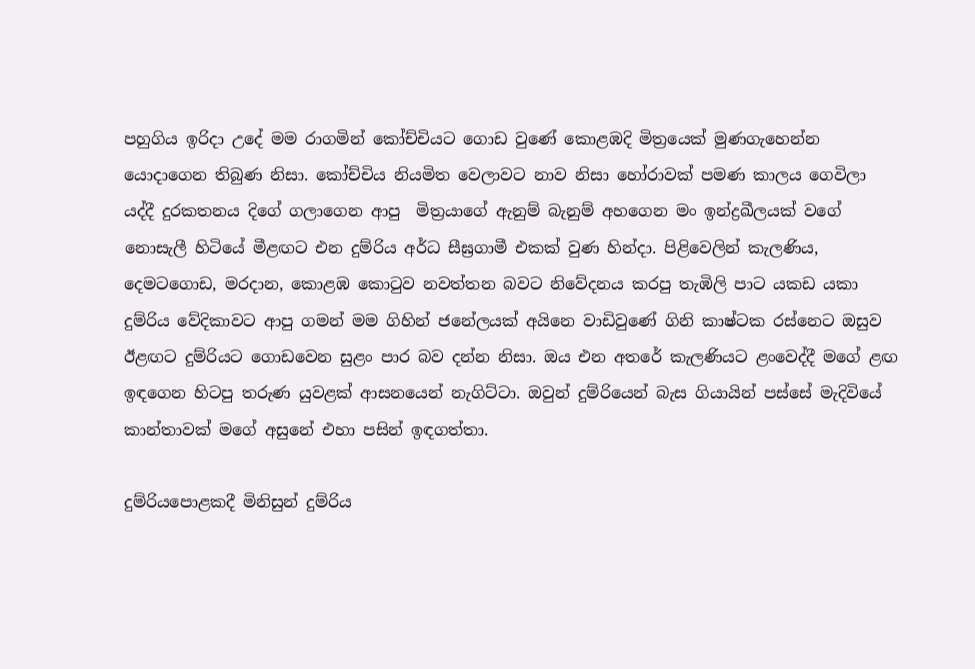පහුගිය ඉරිදා උදේ මම රාගමින් කෝච්චියට ගොඩ වුණේ කොළඹදි මිත්‍රයෙක් මුණගැහෙන්න යොදාගෙන තිබුණ නිසා. කෝච්චිය නියමිත වෙලාවට නාව නිසා හෝරාවක් පමණ කාලය ගෙවිලා යද්දී දුරකතනය දිගේ ගලාගෙන ආපු  මිත්‍රයාගේ ඇනුම් බැනුම් අහගෙන මං ඉන්ද්‍රඛීලයක් වගේ නොසැලී හිටියේ මීළඟට එන දුම්රිය අර්ධ සීඝ්‍රගාමී එකක් වුණ හින්දා. පිළිවෙලින් කැලණිය, දෙමටගොඩ, මරදාන, කොළඹ කොටුව නවත්තන බවට නිවේදනය කරපු තැඹිලි පාට යකඩ යකා දුම්රිය වේදිකාවට ආපු ගමන් මම ගිහින් ජනේලයක් අයිනෙ වාඩිවුණේ ගිනි කාෂ්ටක රස්නෙට ඔසුව ඊළඟට දුම්රියට ගොඩවෙන සුළං පාර බව දන්න නිසා. ඔය එන අතරේ කැලණියට ළංවෙද්දී මගේ ළඟ ඉඳගෙන හිටපු තරුණ යුවළක් ආසනයෙන් නැගිට්ටා. ඔවුන් දුම්රියෙන් බැස ගියායින් පස්සේ මැදිවියේ කාන්තාවක් මගේ අසුනේ එහා පසින් ඉඳගත්තා.

දුම්රියපොළකදී මිනිසුන් දුම්රිය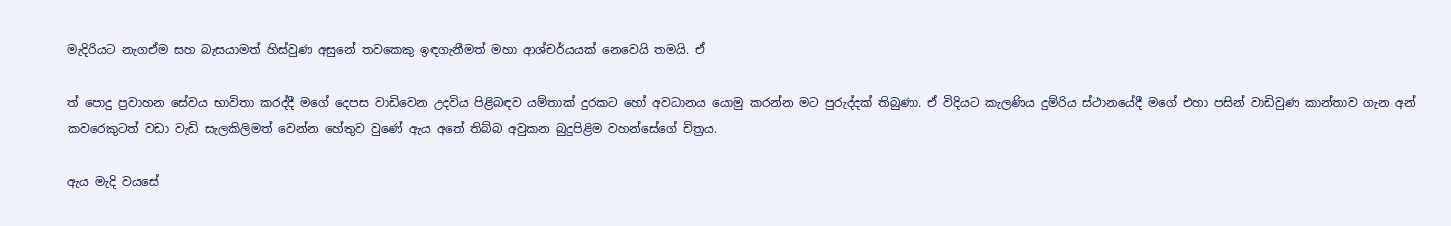මැදිරියට නැගඒම සහ බැසයාමත් හිස්වුණ අසුනේ තවකෙකු ඉඳගැනීමත් මහා ආශ්චර්යයක් නෙවෙයි තමයි. ඒ

ත් පොදු ප්‍රවාහන සේවය භාවිතා කරද්දී මගේ දෙපස වාඩිවෙන උදවිය පිළිබඳව යම්තාක් දුරකට හෝ අවධානය යොමු කරන්න මට පුරුද්දක් තිබුණා. ඒ විදියට කැලණිය දුම්රිය ස්ථානයේදී මගේ එහා පසින් වාඩිවුණ කාන්තාව ගැන අන් කවරෙකුටත් වඩා වැඩි සැලකිලිමත් වෙන්න හේතුව වුණේ ඇය අතේ තිබ්බ අවුකන බුදුපිළිම වහන්සේගේ චිත්‍රය.

ඇය මැදි වයසේ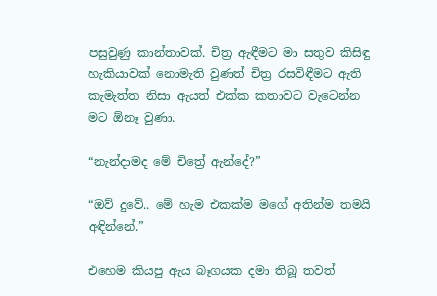පසුවුණු කාන්තාවක්. චිත්‍ර ඇඳීමට මා සතුව කිසිඳු හැකියාවක් නොමැති වුණත් චිත්‍ර රසවිඳීමට ඇති කැමැත්ත නිසා ඇයත් එක්ක කතාවට වැටෙන්න මට ඕනෑ වුණා.

“නැන්දාමද මේ චිත්‍රේ ඇන්දේ?”

“ඔව් දුවේ.. මේ හැම එකක්ම මගේ අතින්ම තමයි අඳින්නේ.”

එහෙම කියපු ඇය බෑගයක දමා තිබූ තවත්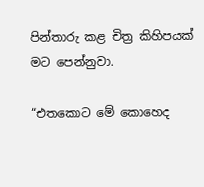පින්තාරු කළ චිත්‍ර කිහිපයක් මට පෙන්නුවා.

“එතකොට මේ කොහෙද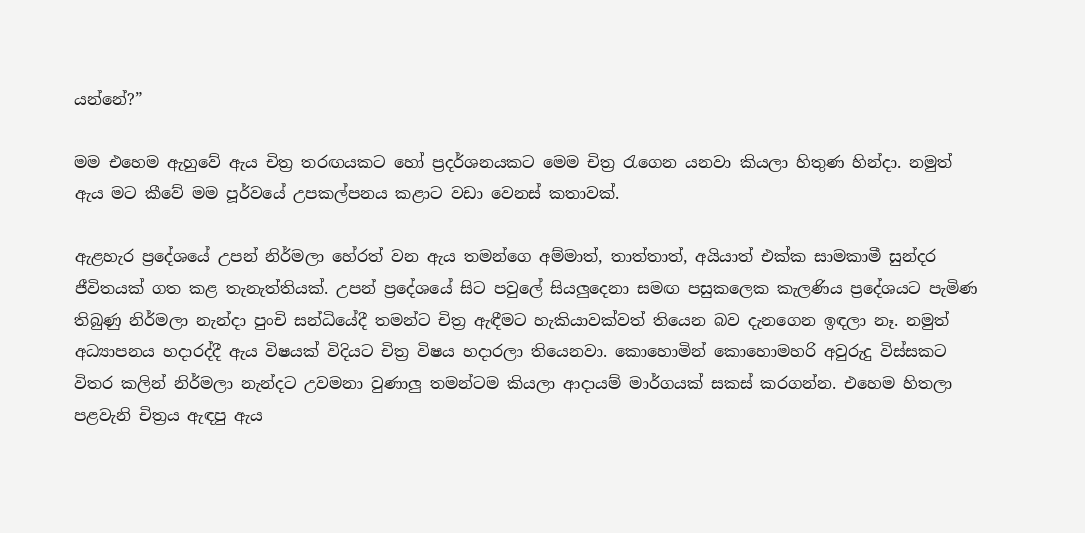යන්නේ?”

මම එහෙම ඇහුවේ ඇය චිත්‍ර තරඟයකට හෝ ප්‍රදර්ශනයකට මෙම චිත්‍ර රැගෙන යනවා කියලා හිතුණ හින්දා. නමුත් ඇය මට කීවේ මම පූර්වයේ උපකල්පනය කළාට වඩා වෙනස් කතාවක්.

ඇළහැර ප්‍රදේශයේ උපන් නිර්මලා හේරත් වන ඇය තමන්ගෙ අම්මාත්, තාත්තාත්, අයියාත් එක්ක සාමකාමී සුන්දර ජීවිතයක් ගත කළ තැනැත්තියක්. උපන් ප්‍රදේශයේ සිට පවුලේ සියලුදෙනා සමඟ පසුකලෙක කැලණිය ප්‍රදේශයට පැමිණ තිබුණු නිර්මලා නැන්දා පුංචි සන්ධියේදී තමන්ට චිත්‍ර ඇඳීමට හැකියාවක්වත් තියෙන බව දැනගෙන ඉඳලා නෑ. නමුත් අධ්‍යාපනය හදාරද්දී ඇය විෂයක් විදියට චිත්‍ර විෂය හදාරලා තියෙනවා. කොහොමින් කොහොමහරි අවුරුදු විස්සකට විතර කලින් නිර්මලා නැන්දට උවමනා වුණාලු තමන්ටම කියලා ආදායම් මාර්ගයක් සකස් කරගන්න. එහෙම හිතලා පළවැනි චිත්‍රය ඇඳපු ඇය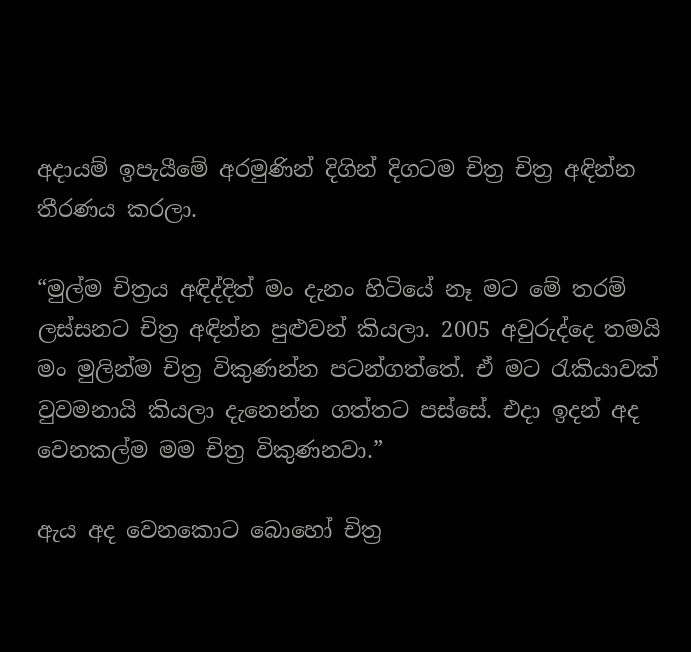අදායම් ඉපැයීමේ අරමුණින් දිගින් දිගටම චිත්‍ර චිත්‍ර අඳින්න තීරණය කරලා.

“මුල්ම චිත්‍රය අඳිද්දිත් මං දැනං හිටියේ නෑ මට මේ තරම් ලස්සනට චිත්‍ර අඳින්න පුළුවන් කියලා. 2005 අවුරුද්දෙ තමයි මං මුලින්ම චිත්‍ර විකුණන්න පටන්ගත්තේ. ඒ මට රැකියාවක් වුවමනායි කියලා දැනෙන්න ගත්තට පස්සේ. එදා ඉදන් අද වෙනකල්ම මම චිත්‍ර විකුණනවා.”

ඇය අද වෙනකොට බොහෝ චිත්‍ර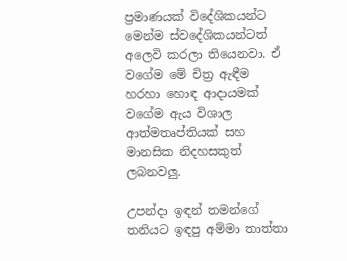ප්‍රමාණයක් විදේශිකයන්ට මෙන්ම ස්වදේශිකයන්ටත් අලෙවි කරලා තියෙනවා. ඒ වගේම මේ චිත්‍ර ඇඳීම හරහා හොඳ ආදායමක් වගේම ඇය විශාල ආත්මතෘප්තියක් සහ මානසික නිදහසකුත් ලබනවලු.

උපන්දා ඉඳන් තමන්ගේ තනියට ඉඳපු අම්මා තාත්තා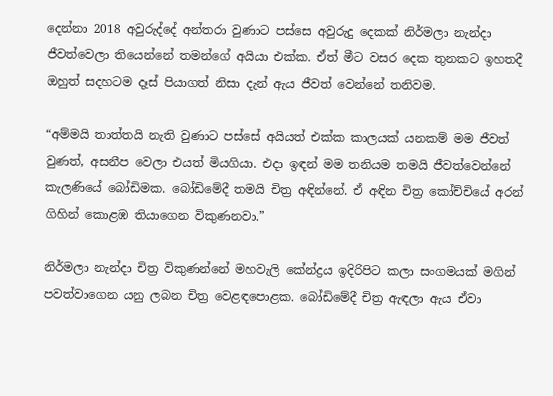දෙන්නා 2018 අවුරුද්දේ අන්තරා වුණාට පස්සෙ අවුරුදු දෙකක් නිර්මලා නැන්දා ජීවත්වෙලා තියෙන්නේ තමන්ගේ අයියා එක්ක. ඒත් මීට වසර දෙක තුනකට ඉහතදී ඔහුත් සදහටම දෑස් පියාගත් නිසා දැන් ඇය ජීවත් වෙන්නේ තනිවම.

“අම්මයි තාත්තයි නැති වුණාට පස්සේ අයියත් එක්ක කාලයක් යනකම් මම ජීවත් වුණත්, අසනීප වෙලා එයත් මියගියා. එදා ඉඳන් මම තනියම තමයි ජීවත්වෙන්නේ කැලණියේ බෝඩිමක. බෝඩිමේදී තමයි චිත්‍ර අඳින්නේ. ඒ අඳින චිත්‍ර කෝච්චියේ අරන් ගිහින් කොළඹ තියාගෙන විකුණනවා.”

නිර්මලා නැන්දා චිත්‍ර විකුණන්නේ මහවැලි කේන්ද්‍රය ඉදිරිපිට කලා සංගමයක් මගින් පවත්වාගෙන යනු ලබන චිත්‍ර වෙළඳපොළක. බෝඩිමේදී චිත්‍ර ඇඳලා ඇය ඒවා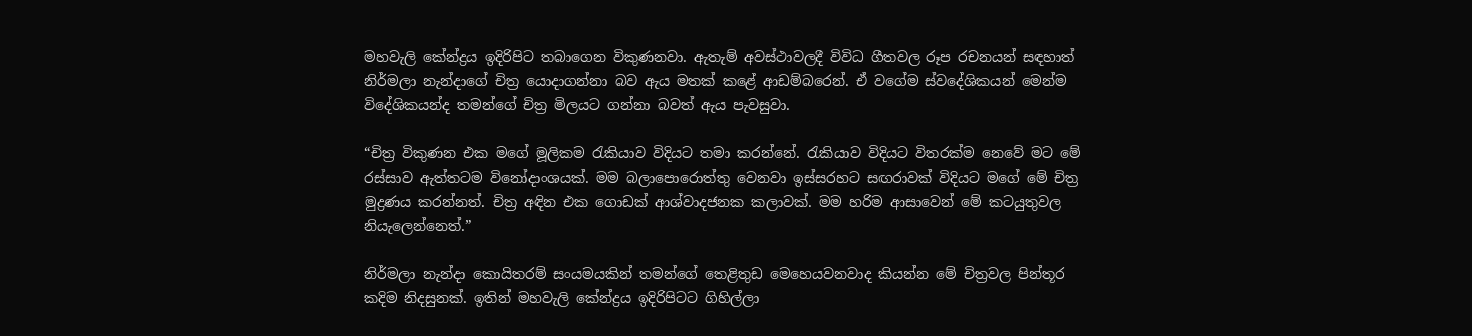මහවැලි කේන්ද්‍රය ඉදිරිපිට තබාගෙන විකුණනවා. ඇතැම් අවස්ථාවලදී විවිධ ගීතවල රූප රචනයන් සඳහාත් නිර්මලා නැන්දාගේ චිත්‍ර යොදාගන්නා බව ඇය මතක් කළේ ආඩම්බරෙන්. ඒ වගේම ස්වදේශිකයන් මෙන්ම විදේශිකයන්ද තමන්ගේ චිත්‍ර මිලයට ගන්නා බවත් ඇය පැවසුවා.

“චිත්‍ර විකුණන එක මගේ මූලිකම රැකියාව විදියට තමා කරන්නේ. රැකියාව විදියට විතරක්ම නෙවේ මට මේ රස්සාව ඇත්තටම විනෝදාංශයක්. මම බලාපොරොත්තු වෙනවා ඉස්සරහට සඟරාවක් විදියට මගේ මේ චිත්‍ර මුද්‍රණය කරන්නත්. චිත්‍ර අඳින එක ගොඩක් ආශ්වාදජනක කලාවක්. මම හරිම ආසාවෙන් මේ කටයුතුවල නියැලෙන්නෙත්.”

නිර්මලා නැන්දා කොයිතරම් සංයමයකින් තමන්ගේ තෙළිතුඩ මෙහෙයවනවාද කියන්න මේ චිත්‍රවල පින්තූර කදිම නිදසුනක්. ඉතින් මහවැලි කේන්ද්‍රය ඉදිරිපිටට ගිහිල්ලා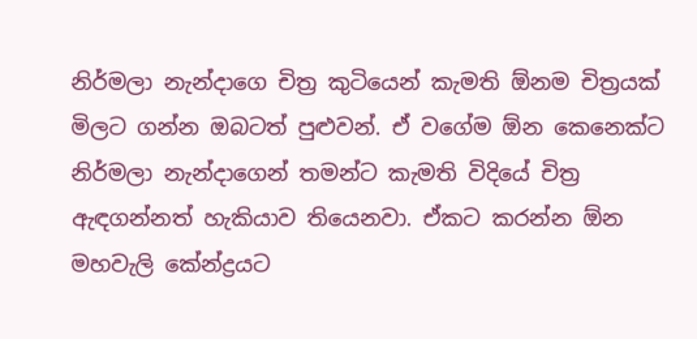නිර්මලා නැන්දාගෙ චිත්‍ර කුටියෙන් කැමති ඕනම චිත්‍රයක් මිලට ගන්න ඔබටත් පුළුවන්. ඒ වගේම ඕන කෙනෙක්ට නිර්මලා නැන්දාගෙන් තමන්ට කැමති විදියේ චිත්‍ර ඇඳගන්නත් හැකියාව තියෙනවා. ඒකට කරන්න ඕන මහවැලි කේන්ද්‍රයට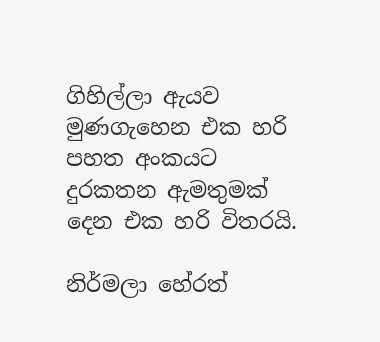ගිහිල්ලා ඇයව මුණගැහෙන එක හරි පහත අංකයට දුරකතන ඇමතුමක් දෙන එක හරි විතරයි.

නිර්මලා හේරත්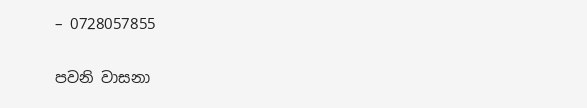– 0728057855

පවනි වාසනා